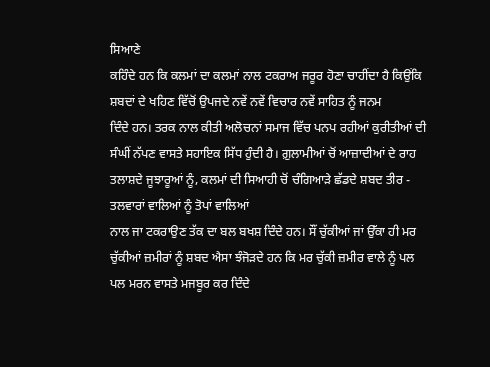ਸਿਆਣੇ
ਕਹਿੰਦੇ ਹਨ ਕਿ ਕਲਮਾਂ ਦਾ ਕਲਮਾਂ ਨਾਲ ਟਕਰਾਅ ਜਰੂਰ ਹੋਣਾ ਚਾਹੀਂਦਾ ਹੈ ਕਿਉਂਕਿ
ਸ਼ਬਦਾਂ ਦੇ ਖਹਿਣ ਵਿੱਚੋਂ ਉਪਜਦੇ ਨਵੇਂ ਨਵੇਂ ਵਿਚਾਰ ਨਵੇਂ ਸਾਹਿਤ ਨੂੰ ਜਨਮ
ਦਿੰਦੇ ਹਨ। ਤਰਕ ਨਾਲ ਕੀਤੀ ਅਲੋਚਨਾਂ ਸਮਾਜ ਵਿੱਚ ਪਨਪ ਰਹੀਆਂ ਕੁਰੀਤੀਆਂ ਦੀ
ਸੰਘੀਂ ਨੱਪਣ ਵਾਸਤੇ ਸਹਾਇਕ ਸਿੱਧ ਹੁੰਦੀ ਹੈ। ਗ਼ੁਲਾਮੀਆਂ ਚੋਂ ਆਜ਼ਾਦੀਆਂ ਦੇ ਰਾਹ
ਤਲਾਸ਼ਦੇ ਜੂਝਾਰੂਆਂ ਨੂੰ, ਕਲਮਾਂ ਦੀ ਸਿਆਹੀ ਚੋਂ ਚੰਗਿਆੜੇ ਛੱਡਦੇ ਸ਼ਬਦ ਤੀਰ -
ਤਲਵਾਰਾਂ ਵਾਲਿਆਂ ਨੂੰ ਤੋਪਾਂ ਵਾਲਿਆਂ
ਨਾਲ ਜਾ ਟਕਰਾਉਣ ਤੱਕ ਦਾ ਬਲ ਬਖਸ਼ ਦਿੰਦੇ ਹਨ। ਸੌਂ ਚੁੱਕੀਆਂ ਜਾਂ ਉੱਕਾ ਹੀ ਮਰ
ਚੁੱਕੀਆਂ ਜ਼ਮੀਰਾਂ ਨੂੰ ਸ਼ਬਦ ਐਸਾ ਝੰਜੋੜਦੇ ਹਨ ਕਿ ਮਰ ਚੁੱਕੀ ਜ਼ਮੀਰ ਵਾਲੇ ਨੂੰ ਪਲ
ਪਲ ਮਰਨ ਵਾਸਤੇ ਮਜਬੂਰ ਕਰ ਦਿੰਦੇ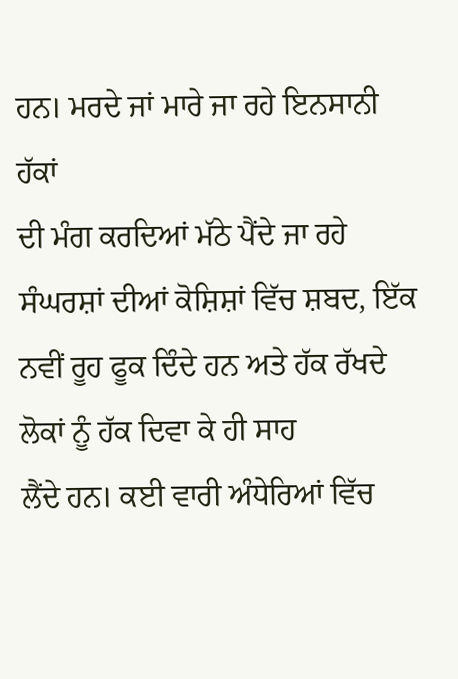ਹਨ। ਮਰਦੇ ਜਾਂ ਮਾਰੇ ਜਾ ਰਹੇ ਇਨਸਾਨੀ ਹੱਕਾਂ
ਦੀ ਮੰਗ ਕਰਦਿਆਂ ਮੱਠੇ ਪੈਂਦੇ ਜਾ ਰਹੇ ਸੰਘਰਸ਼ਾਂ ਦੀਆਂ ਕੋਸ਼ਿਸ਼ਾਂ ਵਿੱਚ ਸ਼ਬਦ, ਇੱਕ
ਨਵੀਂ ਰੂਹ ਫੂਕ ਦਿੰਦੇ ਹਨ ਅਤੇ ਹੱਕ ਰੱਖਦੇ ਲੋਕਾਂ ਨੂੰ ਹੱਕ ਦਿਵਾ ਕੇ ਹੀ ਸਾਹ
ਲੈਂਦੇ ਹਨ। ਕਈ ਵਾਰੀ ਅੰਧੇਰਿਆਂ ਵਿੱਚ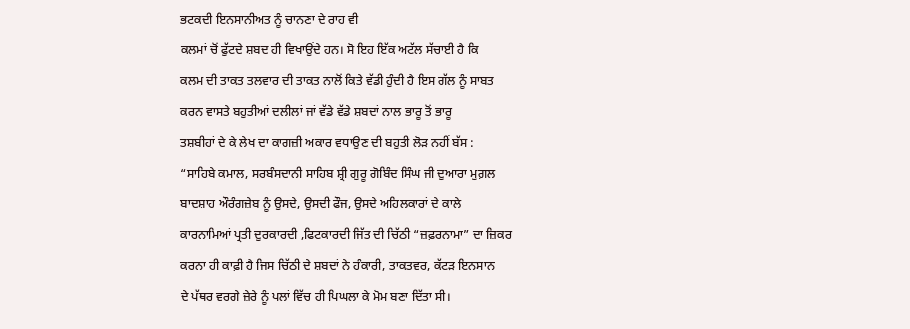ਭਟਕਦੀ ਇਨਸਾਨੀਅਤ ਨੂੰ ਚਾਨਣਾ ਦੇ ਰਾਹ ਵੀ
ਕਲਮਾਂ ਚੋਂ ਫੁੱਟਦੇ ਸ਼ਬਦ ਹੀ ਵਿਖਾਉਂਦੇ ਹਨ। ਸੋ ਇਹ ਇੱਕ ਅਟੱਲ ਸੱਚਾਈ ਹੈ ਕਿ
ਕਲਮ ਦੀ ਤਾਕਤ ਤਲਵਾਰ ਦੀ ਤਾਕਤ ਨਾਲੋਂ ਕਿਤੇ ਵੱਡੀ ਹੁੰਦੀ ਹੈ ਇਸ ਗੱਲ ਨੂੰ ਸਾਬਤ
ਕਰਨ ਵਾਸਤੇ ਬਹੁਤੀਆਂ ਦਲੀਲਾਂ ਜਾਂ ਵੱਡੇ ਵੱਡੇ ਸ਼ਬਦਾਂ ਨਾਲ ਭਾਰੂ ਤੋਂ ਭਾਰੂ
ਤਸ਼ਬੀਹਾਂ ਦੇ ਕੇ ਲੇਖ ਦਾ ਕਾਗਜ਼ੀ ਅਕਾਰ ਵਧਾਉਣ ਦੀ ਬਹੁਤੀ ਲੋੜ ਨਹੀਂ ਬੱਸ :
“ਸਾਹਿਬੇ ਕਮਾਲ, ਸਰਬੰਸਦਾਨੀ ਸਾਹਿਬ ਸ਼੍ਰੀ ਗੁਰੂ ਗੋਬਿੰਦ ਸਿੰਘ ਜੀ ਦੁਆਰਾ ਮੁਗ਼ਲ
ਬਾਦਸ਼ਾਹ ਔਰੰਗਜ਼ੇਬ ਨੂੰ ਉਸਦੇ, ਉਸਦੀ ਫੌਜ, ਉਸਦੇ ਅਹਿਲਕਾਰਾਂ ਦੇ ਕਾਲੇ
ਕਾਰਨਾਮਿਆਂ ਪ੍ਰਤੀ ਦੁਰਕਾਰਦੀ ,ਫਿਟਕਾਰਦੀ ਜਿੱਤ ਦੀ ਚਿੱਠੀ “ਜ਼ਫ਼ਰਨਾਮਾ” ਦਾ ਜ਼ਿਕਰ
ਕਰਨਾ ਹੀ ਕਾਫ਼ੀ ਹੈ ਜਿਸ ਚਿੱਠੀ ਦੇ ਸ਼ਬਦਾਂ ਨੇ ਹੰਕਾਰੀ, ਤਾਕਤਵਰ, ਕੱਟੜ ਇਨਸਾਨ
ਦੇ ਪੱਥਰ ਵਰਗੇ ਜ਼ੇਰੇ ਨੂੰ ਪਲਾਂ ਵਿੱਚ ਹੀ ਪਿਘਲਾ ਕੇ ਮੋਮ ਬਣਾ ਦਿੱਤਾ ਸੀ।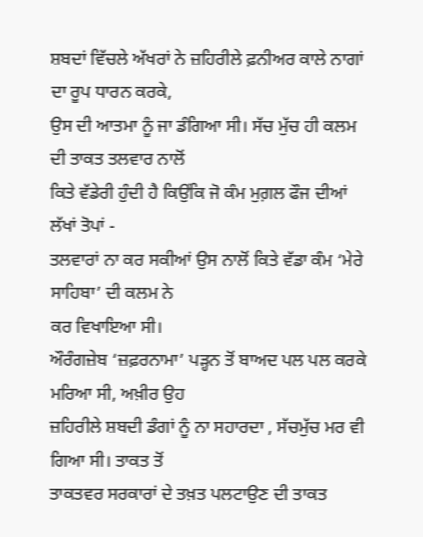ਸ਼ਬਦਾਂ ਵਿੱਚਲੇ ਅੱਖਰਾਂ ਨੇ ਜ਼ਹਿਰੀਲੇ ਫ਼ਨੀਅਰ ਕਾਲੇ ਨਾਗਾਂ ਦਾ ਰੂਪ ਧਾਰਨ ਕਰਕੇ,
ਉਸ ਦੀ ਆਤਮਾ ਨੂੰ ਜਾ ਡੰਗਿਆ ਸੀ। ਸੱਚ ਮੁੱਚ ਹੀ ਕਲਮ ਦੀ ਤਾਕਤ ਤਲਵਾਰ ਨਾਲੋਂ
ਕਿਤੇ ਵੱਡੇਰੀ ਹੁੰਦੀ ਹੈ ਕਿਉਂਕਿ ਜੋ ਕੰਮ ਮੁਗ਼ਲ ਫੌਜ ਦੀਆਂ ਲੱਖਾਂ ਤੋਪਾਂ -
ਤਲਵਾਰਾਂ ਨਾ ਕਰ ਸਕੀਆਂ ਉਸ ਨਾਲੋਂ ਕਿਤੇ ਵੱਡਾ ਕੰਮ ‘ਮੇਰੇ ਸਾਹਿਬਾ’ ਦੀ ਕਲਮ ਨੇ
ਕਰ ਵਿਖਾਇਆ ਸੀ।
ਔਰੰਗਜ਼ੇਬ ‘ਜ਼ਫ਼ਰਨਾਮਾ’ ਪੜ੍ਹਨ ਤੋਂ ਬਾਅਦ ਪਲ ਪਲ ਕਰਕੇ ਮਰਿਆ ਸੀ, ਅਖ਼ੀਰ ਉਹ
ਜ਼ਹਿਰੀਲੇ ਸ਼ਬਦੀ ਡੰਗਾਂ ਨੂੰ ਨਾ ਸਹਾਰਦਾ , ਸੱਚਮੁੱਚ ਮਰ ਵੀ ਗਿਆ ਸੀ। ਤਾਕਤ ਤੋਂ
ਤਾਕਤਵਰ ਸਰਕਾਰਾਂ ਦੇ ਤਖ਼ਤ ਪਲਟਾਉਣ ਦੀ ਤਾਕਤ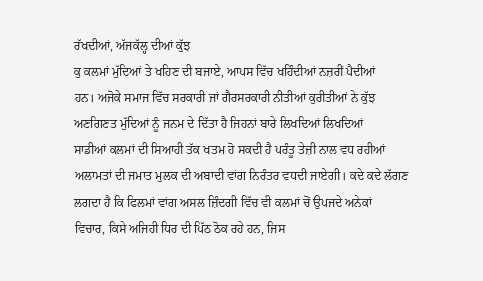ਰੱਖਦੀਆਂ, ਅੱਜਕੱਲ੍ਹ ਦੀਆਂ ਕੁੱਝ
ਕੁ ਕਲਮਾਂ ਮੁੱਦਿਆਂ ਤੇ ਖਹਿਣ ਦੀ ਬਜਾਏ, ਆਪਸ ਵਿੱਚ ਖਹਿੰਦੀਆਂ ਨਜ਼ਰੀਂ ਪੈਦੀਆਂ
ਹਨ। ਅਜੋਕੇ ਸਮਾਜ ਵਿੱਚ ਸਰਕਾਰੀ ਜਾਂ ਗੈਰਸਰਕਾਰੀ ਨੀਤੀਆਂ ਕੁਰੀਤੀਆਂ ਨੇ ਕੁੱਝ
ਅਣਗਿਣਤ ਮੁੱਦਿਆਂ ਨੂੰ ਜਨਮ ਦੇ ਦਿੱਤਾ ਹੈ ਜਿਹਨਾਂ ਬਾਰੇ ਲਿਖਦਿਆਂ ਲਿਖਦਿਆਂ
ਸਾਡੀਆਂ ਕਲਮਾਂ ਦੀ ਸਿਆਹੀ ਤੱਕ ਖਤਮ ਹੋ ਸਕਦੀ ਹੈ ਪਰੰਤੂ ਤੇਜ਼ੀ ਨਾਲ ਵਧ ਰਹੀਆਂ
ਅਲਾਮਤਾਂ ਦੀ ਜਮਾਤ ਮੁਲਕ ਦੀ ਅਬਾਦੀ ਵਾਂਗ ਨਿਰੰਤਰ ਵਧਦੀ ਜਾਏਗੀ। ਕਦੇ ਕਦੇ ਲੱਗਣ
ਲਗਦਾ ਹੈ ਕਿ ਫਿਲਮਾਂ ਵਾਂਗ ਅਸਲ ਜ਼ਿੰਦਗੀ ਵਿੱਚ ਵੀ ਕਲਮਾਂ ਚੋਂ ਉਪਜਦੇ ਅਨੇਕਾਂ
ਵਿਚਾਰ, ਕਿਸੇ ਅਜਿਹੀ ਧਿਰ ਦੀ ਪਿੱਠ ਠੋਕ ਰਹੇ ਹਨ, ਜਿਸ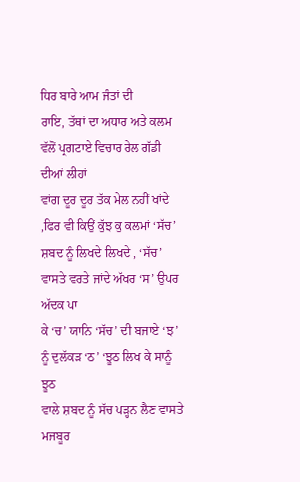ਧਿਰ ਬਾਰੇ ਆਮ ਜੰਤਾਂ ਦੀ
ਰਾਇ, ਤੱਥਾਂ ਦਾ ਅਧਾਰ ਅਤੇ ਕਲਮ ਵੱਲੋਂ ਪ੍ਰਗਟਾਏ ਵਿਚਾਰ ਰੇਲ ਗੱਡੀ ਦੀਆਂ ਲੀਹਾਂ
ਵਾਂਗ ਦੂਰ ਦੂਰ ਤੱਕ ਮੇਲ ਨਹੀਂ ਖਾਂਦੇ ,ਫਿਰ ਵੀ ਕਿਉਂ ਕੁੱਝ ਕੁ ਕਲਮਾਂ ‘ਸੱਚ’
ਸ਼ਬਦ ਨੂੰ ਲਿਖਦੇ ਲਿਖਦੇ , ‘ਸੱਚ’ ਵਾਸਤੇ ਵਰਤੇ ਜਾਂਦੇ ਅੱਖਰ ‘ਸ’ ਉਪਰ ਅੱਦਕ ਪਾ
ਕੇ ‘ਚ’ ਯਾਨਿ ‘ਸੱਚ’ ਦੀ ਬਜਾਏ ‘ਝ’ ਨੂੰ ਦੁਲੱਕੜ ‘ਠ’ ‘ਝੂਠ ਲਿਖ ਕੇ ਸਾਨੂੰ ਝੂਠ
ਵਾਲੇ ਸ਼ਬਦ ਨੂੰ ਸੱਚ ਪੜ੍ਹਨ ਲੈਣ ਵਾਸਤੇ ਮਜਬੂਰ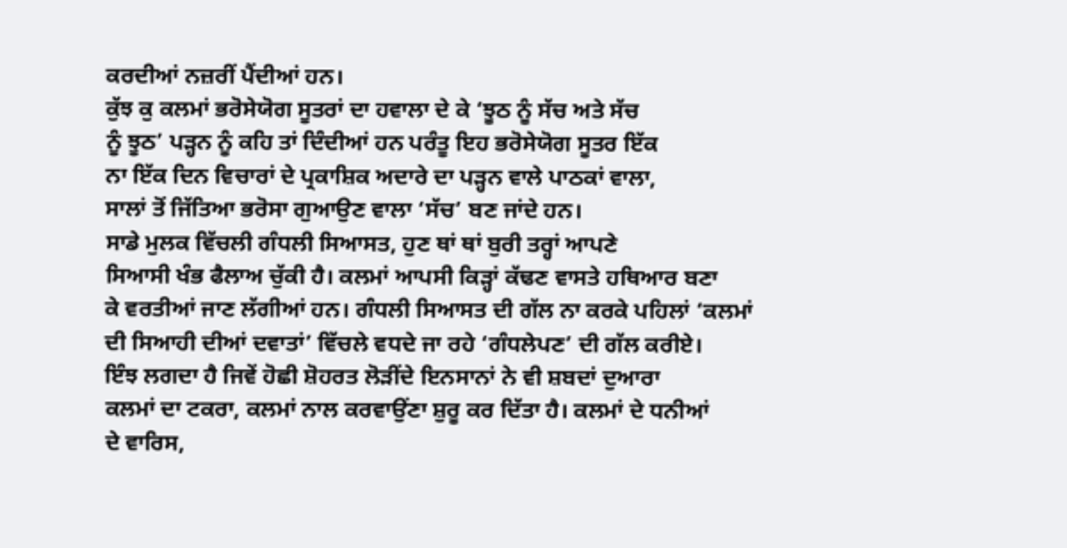ਕਰਦੀਆਂ ਨਜ਼ਰੀਂ ਪੈਂਦੀਆਂ ਹਨ।
ਕੁੱਝ ਕੁ ਕਲਮਾਂ ਭਰੋਸੇਯੋਗ ਸੂਤਰਾਂ ਦਾ ਹਵਾਲਾ ਦੇ ਕੇ ‘ਝੂਠ ਨੂੰ ਸੱਚ ਅਤੇ ਸੱਚ
ਨੂੰ ਝੂਠ’ ਪੜ੍ਹਨ ਨੂੰ ਕਹਿ ਤਾਂ ਦਿੰਦੀਆਂ ਹਨ ਪਰੰਤੂ ਇਹ ਭਰੋਸੇਯੋਗ ਸੂਤਰ ਇੱਕ
ਨਾ ਇੱਕ ਦਿਨ ਵਿਚਾਰਾਂ ਦੇ ਪ੍ਰਕਾਸ਼ਿਕ ਅਦਾਰੇ ਦਾ ਪੜ੍ਹਨ ਵਾਲੇ ਪਾਠਕਾਂ ਵਾਲਾ,
ਸਾਲਾਂ ਤੋਂ ਜਿੱਤਿਆ ਭਰੋਸਾ ਗੁਆਉਣ ਵਾਲਾ ‘ਸੱਚ’ ਬਣ ਜਾਂਦੇ ਹਨ।
ਸਾਡੇ ਮੁਲਕ ਵਿੱਚਲੀ ਗੰਧਲੀ ਸਿਆਸਤ, ਹੁਣ ਥਾਂ ਥਾਂ ਬੁਰੀ ਤਰ੍ਹਾਂ ਆਪਣੇ
ਸਿਆਸੀ ਖੰਭ ਫੈਲਾਅ ਚੁੱਕੀ ਹੈ। ਕਲਮਾਂ ਆਪਸੀ ਕਿੜ੍ਹਾਂ ਕੱਢਣ ਵਾਸਤੇ ਹਥਿਆਰ ਬਣਾ
ਕੇ ਵਰਤੀਆਂ ਜਾਣ ਲੱਗੀਆਂ ਹਨ। ਗੰਧਲੀ ਸਿਆਸਤ ਦੀ ਗੱਲ ਨਾ ਕਰਕੇ ਪਹਿਲਾਂ ‘ਕਲਮਾਂ
ਦੀ ਸਿਆਹੀ ਦੀਆਂ ਦਵਾਤਾਂ’ ਵਿੱਚਲੇ ਵਧਦੇ ਜਾ ਰਹੇ ‘ਗੰਧਲੇਪਣ’ ਦੀ ਗੱਲ ਕਰੀਏ।
ਇੰਝ ਲਗਦਾ ਹੈ ਜਿਵੇਂ ਹੋਛੀ ਸ਼ੋਹਰਤ ਲੋੜੀਂਦੇ ਇਨਸਾਨਾਂ ਨੇ ਵੀ ਸ਼ਬਦਾਂ ਦੁਆਰਾ
ਕਲਮਾਂ ਦਾ ਟਕਰਾ, ਕਲਮਾਂ ਨਾਲ ਕਰਵਾਉਂਣਾ ਸ਼ੁਰੂ ਕਰ ਦਿੱਤਾ ਹੈ। ਕਲਮਾਂ ਦੇ ਧਨੀਆਂ
ਦੇ ਵਾਰਿਸ,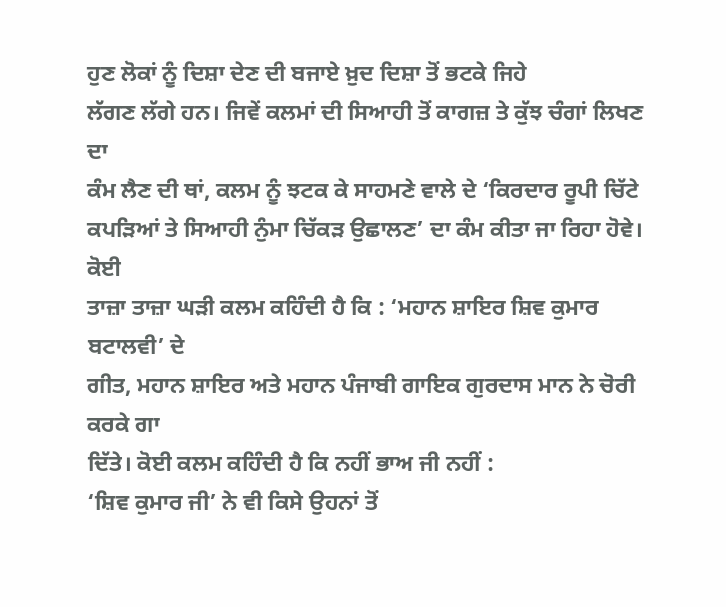ਹੁਣ ਲੋਕਾਂ ਨੂੰ ਦਿਸ਼ਾ ਦੇਣ ਦੀ ਬਜਾਏ ਖ਼ੁਦ ਦਿਸ਼ਾ ਤੋਂ ਭਟਕੇ ਜਿਹੇ
ਲੱਗਣ ਲੱਗੇ ਹਨ। ਜਿਵੇਂ ਕਲਮਾਂ ਦੀ ਸਿਆਹੀ ਤੋਂ ਕਾਗਜ਼ ਤੇ ਕੁੱਝ ਚੰਗਾਂ ਲਿਖਣ ਦਾ
ਕੰਮ ਲੈਣ ਦੀ ਥਾਂ, ਕਲਮ ਨੂੰ ਝਟਕ ਕੇ ਸਾਹਮਣੇ ਵਾਲੇ ਦੇ ‘ਕਿਰਦਾਰ ਰੂਪੀ ਚਿੱਟੇ
ਕਪੜਿਆਂ ਤੇ ਸਿਆਹੀ ਨੁੰਮਾ ਚਿੱਕੜ ਉਛਾਲਣ’ ਦਾ ਕੰਮ ਕੀਤਾ ਜਾ ਰਿਹਾ ਹੋਵੇ। ਕੋਈ
ਤਾਜ਼ਾ ਤਾਜ਼ਾ ਘੜੀ ਕਲਮ ਕਹਿੰਦੀ ਹੈ ਕਿ : ‘ਮਹਾਨ ਸ਼ਾਇਰ ਸ਼ਿਵ ਕੁਮਾਰ ਬਟਾਲਵੀ’ ਦੇ
ਗੀਤ, ਮਹਾਨ ਸ਼ਾਇਰ ਅਤੇ ਮਹਾਨ ਪੰਜਾਬੀ ਗਾਇਕ ਗੁਰਦਾਸ ਮਾਨ ਨੇ ਚੋਰੀ ਕਰਕੇ ਗਾ
ਦਿੱਤੇ। ਕੋਈ ਕਲਮ ਕਹਿੰਦੀ ਹੈ ਕਿ ਨਹੀਂ ਭਾਅ ਜੀ ਨਹੀਂ :
‘ਸ਼ਿਵ ਕੁਮਾਰ ਜੀ’ ਨੇ ਵੀ ਕਿਸੇ ਉਹਨਾਂ ਤੋਂ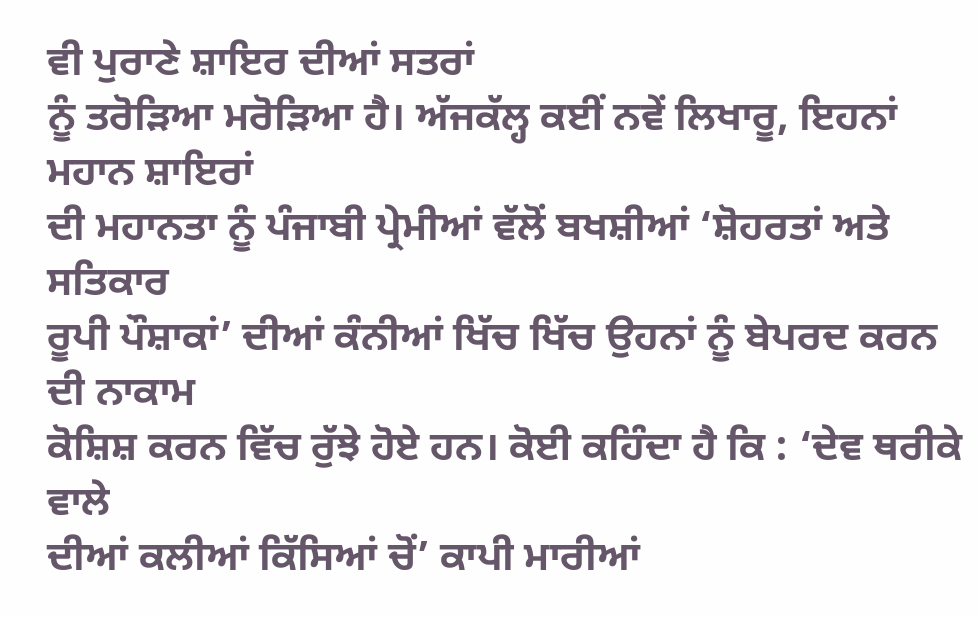ਵੀ ਪੁਰਾਣੇ ਸ਼ਾਇਰ ਦੀਆਂ ਸਤਰਾਂ
ਨੂੰ ਤਰੋੜਿਆ ਮਰੋੜਿਆ ਹੈ। ਅੱਜਕੱਲ੍ਹ ਕਈਂ ਨਵੇਂ ਲਿਖਾਰੂ, ਇਹਨਾਂ ਮਹਾਨ ਸ਼ਾਇਰਾਂ
ਦੀ ਮਹਾਨਤਾ ਨੂੰ ਪੰਜਾਬੀ ਪ੍ਰੇਮੀਆਂ ਵੱਲੋਂ ਬਖਸ਼ੀਆਂ ‘ਸ਼ੋਹਰਤਾਂ ਅਤੇ ਸਤਿਕਾਰ
ਰੂਪੀ ਪੌਸ਼ਾਕਾਂ’ ਦੀਆਂ ਕੰਨੀਆਂ ਖਿੱਚ ਖਿੱਚ ਉਹਨਾਂ ਨੂੰ ਬੇਪਰਦ ਕਰਨ ਦੀ ਨਾਕਾਮ
ਕੋਸ਼ਿਸ਼ ਕਰਨ ਵਿੱਚ ਰੁੱਝੇ ਹੋਏ ਹਨ। ਕੋਈ ਕਹਿੰਦਾ ਹੈ ਕਿ : ‘ਦੇਵ ਥਰੀਕੇ ਵਾਲੇ
ਦੀਆਂ ਕਲੀਆਂ ਕਿੱਸਿਆਂ ਚੋਂ’ ਕਾਪੀ ਮਾਰੀਆਂ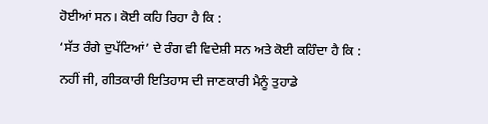ਹੋਈਆਂ ਸਨ। ਕੋਈ ਕਹਿ ਰਿਹਾ ਹੈ ਕਿ :
‘ਸੱਤ ਰੰਗੇ ਦੁਪੱਟਿਆਂ’ ਦੇ ਰੰਗ ਵੀ ਵਿਦੇਸ਼ੀ ਸਨ ਅਤੇ ਕੋਈ ਕਹਿੰਦਾ ਹੈ ਕਿ :
ਨਹੀਂ ਜੀ, ਗੀਤਕਾਰੀ ਇਤਿਹਾਸ ਦੀ ਜਾਣਕਾਰੀ ਮੈਨੂੰ ਤੁਹਾਡੇ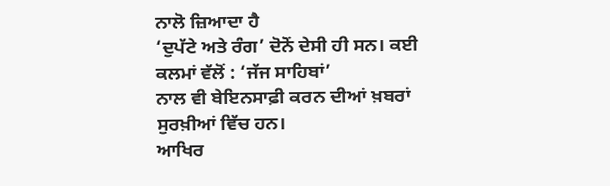ਨਾਲੋ ਜ਼ਿਆਦਾ ਹੈ
‘ਦੁਪੱਟੇ ਅਤੇ ਰੰਗ’ ਦੋਨੋਂ ਦੇਸੀ ਹੀ ਸਨ। ਕਈ ਕਲਮਾਂ ਵੱਲੋਂ : ‘ਜੱਜ ਸਾਹਿਬਾਂ’
ਨਾਲ ਵੀ ਬੇਇਨਸਾਫ਼ੀ ਕਰਨ ਦੀਆਂ ਖ਼ਬਰਾਂ ਸੁਰਖ਼ੀਆਂ ਵਿੱਚ ਹਨ।
ਆਖਿਰ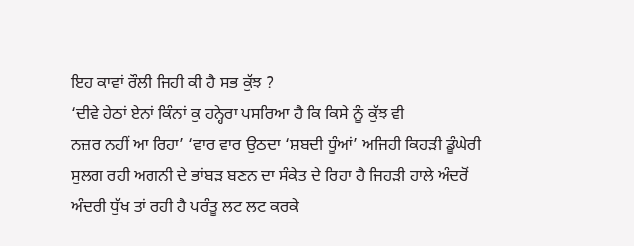ਇਹ ਕਾਵਾਂ ਰੌਲੀ ਜਿਹੀ ਕੀ ਹੈ ਸਭ ਕੁੱਝ ?
‘ਦੀਵੇ ਹੇਠਾਂ ਏਨਾਂ ਕਿੰਨਾਂ ਕੁ ਹਨ੍ਹੇਰਾ ਪਸਰਿਆ ਹੈ ਕਿ ਕਿਸੇ ਨੂੰ ਕੁੱਝ ਵੀ
ਨਜ਼ਰ ਨਹੀਂ ਆ ਰਿਹਾ’ ‘ਵਾਰ ਵਾਰ ਉਠਦਾ ‘ਸ਼ਬਦੀ ਧੂੰਆਂ’ ਅਜਿਹੀ ਕਿਹੜੀ ਡੂੰਘੇਰੀ
ਸੁਲਗ ਰਹੀ ਅਗਨੀ ਦੇ ਭਾਂਬੜ ਬਣਨ ਦਾ ਸੰਕੇਤ ਦੇ ਰਿਹਾ ਹੈ ਜਿਹੜੀ ਹਾਲੇ ਅੰਦਰੋਂ
ਅੰਦਰੀ ਧੁੱਖ ਤਾਂ ਰਹੀ ਹੈ ਪਰੰਤੂ ਲਟ ਲਟ ਕਰਕੇ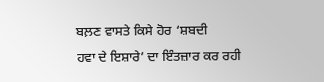ਬਲ਼ਣ ਵਾਸਤੇ ਕਿਸੇ ਹੋਰ ‘ਸ਼ਬਦੀ
ਹਵਾ ਦੇ ਇਸ਼ਾਰੇ’ ਦਾ ਇੰਤਜ਼ਾਰ ਕਰ ਰਹੀ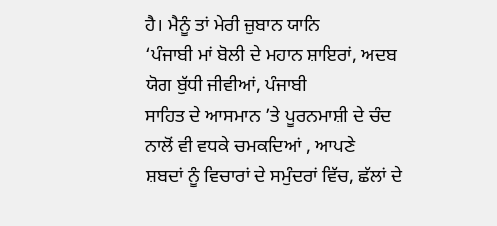ਹੈ। ਮੈਨੂੰ ਤਾਂ ਮੇਰੀ ਜ਼ੁਬਾਨ ਯਾਨਿ
‘ਪੰਜਾਬੀ ਮਾਂ ਬੋਲੀ ਦੇ ਮਹਾਨ ਸ਼ਾਇਰਾਂ, ਅਦਬ ਯੋਗ ਬੁੱਧੀ ਜੀਵੀਆਂ, ਪੰਜਾਬੀ
ਸਾਹਿਤ ਦੇ ਆਸਮਾਨ ’ਤੇ ਪੂਰਨਮਾਸ਼ੀ ਦੇ ਚੰਦ ਨਾਲੋਂ ਵੀ ਵਧਕੇ ਚਮਕਦਿਆਂ , ਆਪਣੇ
ਸ਼ਬਦਾਂ ਨੂੰ ਵਿਚਾਰਾਂ ਦੇ ਸਮੁੰਦਰਾਂ ਵਿੱਚ, ਛੱਲਾਂ ਦੇ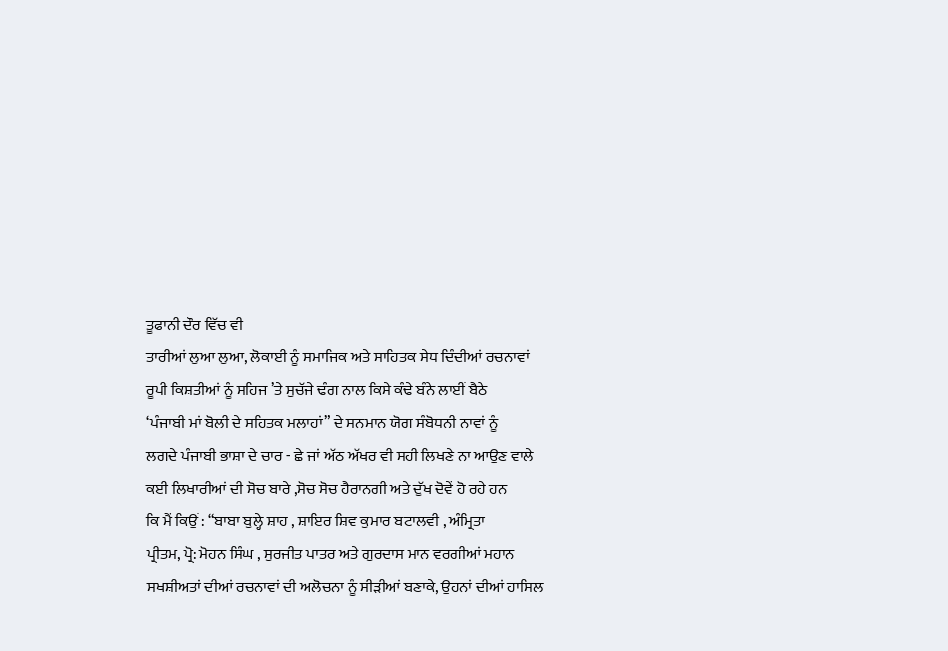ਤੂਫਾਨੀ ਦੌਰ ਵਿੱਚ ਵੀ
ਤਾਰੀਆਂ ਲੁਆ ਲੁਆ, ਲੋਕਾਈ ਨੂੰ ਸਮਾਜਿਕ ਅਤੇ ਸਾਹਿਤਕ ਸੇਧ ਦਿੰਦੀਆਂ ਰਚਨਾਵਾਂ
ਰੂਪੀ ਕਿਸ਼ਤੀਆਂ ਨੂੰ ਸਹਿਜ ’ਤੇ ਸੁਚੱਜੇ ਢੰਗ ਨਾਲ ਕਿਸੇ ਕੰਢੇ ਬੰਨੇ ਲਾਈਂ ਬੈਠੇ
‘ਪੰਜਾਬੀ ਮਾਂ ਬੋਲੀ ਦੇ ਸਹਿਤਕ ਮਲਾਹਾਂ” ਦੇ ਸਨਮਾਨ ਯੋਗ ਸੰਬੋਧਨੀ ਨਾਵਾਂ ਨੂੰ
ਲਗਦੇ ਪੰਜਾਬੀ ਭਾਸ਼ਾ ਦੇ ਚਾਰ - ਛੇ ਜਾਂ ਅੱਠ ਅੱਖਰ ਵੀ ਸਹੀ ਲਿਖਣੇ ਨਾ ਆਉਣ ਵਾਲੇ
ਕਈ ਲਿਖਾਰੀਆਂ ਦੀ ਸੋਚ ਬਾਰੇ ,ਸੋਚ ਸੋਚ ਹੈਰਾਨਗੀ ਅਤੇ ਦੁੱਖ ਦੋਵੇਂ ਹੋ ਰਹੇ ਹਨ
ਕਿ ਮੈਂ ਕਿਉਂ : “ਬਾਬਾ ਬੁਲ੍ਹੇ ਸ਼ਾਹ , ਸ਼ਾਇਰ ਸ਼ਿਵ ਕੁਮਾਰ ਬਟਾਲਵੀ , ਅੰਮ੍ਰਿਤਾ
ਪ੍ਰੀਤਮ, ਪ੍ਰੋ: ਮੋਹਨ ਸਿੰਘ , ਸੁਰਜੀਤ ਪਾਤਰ ਅਤੇ ਗੁਰਦਾਸ ਮਾਨ ਵਰਗੀਆਂ ਮਹਾਨ
ਸਖਸ਼ੀਅਤਾਂ ਦੀਆਂ ਰਚਨਾਵਾਂ ਦੀ ਅਲੋਚਨਾ ਨੂੰ ਸੀੜੀਆਂ ਬਣਾਕੇ, ਉਹਨਾਂ ਦੀਆਂ ਹਾਸਿਲ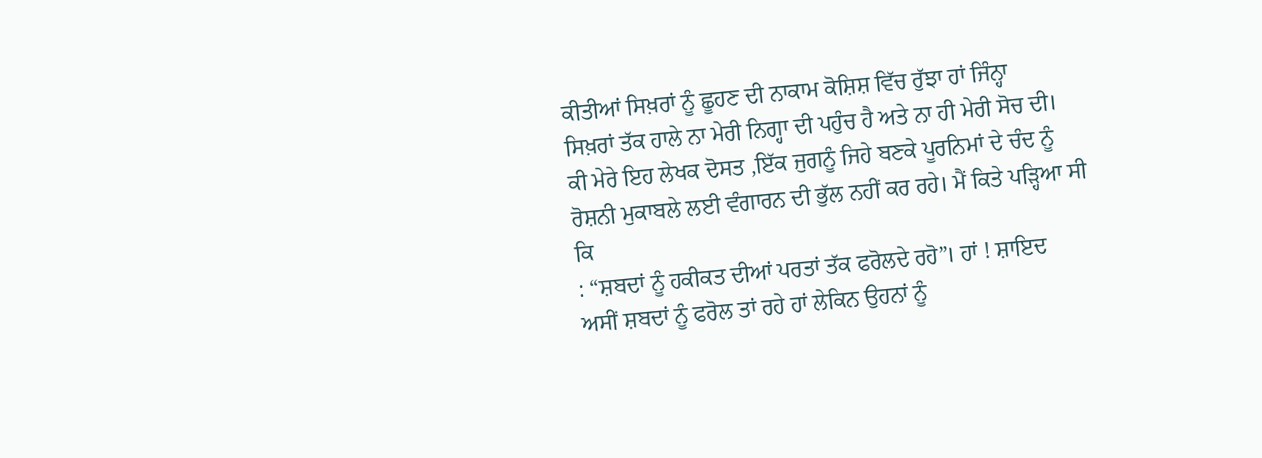ਕੀਤੀਆਂ ਸਿਖ਼ਰਾਂ ਨੂੰ ਛੂਹਣ ਦੀ ਨਾਕਾਮ ਕੋਸ਼ਿਸ਼ ਵਿੱਚ ਰੁੱਝਾ ਹਾਂ ਜਿੰਨ੍ਹਾ
ਸਿਖ਼ਰਾਂ ਤੱਕ ਹਾਲੇ ਨਾ ਮੇਰੀ ਨਿਗ੍ਹਾ ਦੀ ਪਹੁੰਚ ਹੈ ਅਤੇ ਨਾ ਹੀ ਮੇਰੀ ਸੋਚ ਦੀ।
ਕੀ ਮੇਰੇ ਇਹ ਲੇਖਕ ਦੋਸਤ ,ਇੱਕ ਜੁਗਨੂੰ ਜਿਹੇ ਬਣਕੇ ਪੂਰਨਿਮਾਂ ਦੇ ਚੰਦ ਨੂੰ
ਰੋਸ਼ਨੀ ਮੁਕਾਬਲੇ ਲਈ ਵੰਗਾਰਨ ਦੀ ਭੁੱਲ ਨਹੀਂ ਕਰ ਰਹੇ। ਮੈਂ ਕਿਤੇ ਪੜ੍ਹਿਆ ਸੀ ਕਿ
: “ਸ਼ਬਦਾਂ ਨੂੰ ਹਕੀਕਤ ਦੀਆਂ ਪਰਤਾਂ ਤੱਕ ਫਰੋਲਦੇ ਰਹੋ”। ਹਾਂ ! ਸ਼ਾਇਦ
ਅਸੀਂ ਸ਼ਬਦਾਂ ਨੂੰ ਫਰੋਲ ਤਾਂ ਰਹੇ ਹਾਂ ਲੇਕਿਨ ਉਹਨਾਂ ਨੂੰ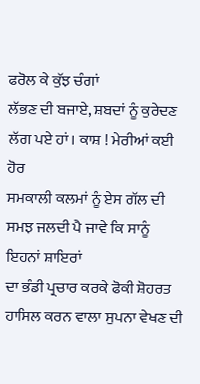ਫਰੋਲ ਕੇ ਕੁੱਝ ਚੰਗਾਂ
ਲੱਭਣ ਦੀ ਬਜਾਏ, ਸ਼ਬਦਾਂ ਨੂੰ ਕੁਰੇਦਣ ਲੱਗ ਪਏ ਹਾਂ। ਕਾਸ਼ ! ਮੇਰੀਆਂ ਕਈ ਹੋਰ
ਸਮਕਾਲੀ ਕਲਮਾਂ ਨੂੰ ਏਸ ਗੱਲ ਦੀ ਸਮਝ ਜਲਦੀ ਪੈ ਜਾਵੇ ਕਿ ਸਾਨੂੰ ਇਹਨਾਂ ਸ਼ਾਇਰਾਂ
ਦਾ ਭੰਡੀ ਪ੍ਰਚਾਰ ਕਰਕੇ ਫੋਕੀ ਸ਼ੋਹਰਤ ਹਾਸਿਲ ਕਰਨ ਵਾਲਾ ਸੁਪਨਾ ਵੇਖਣ ਦੀ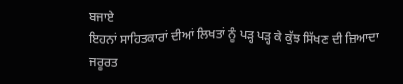ਬਜਾਏ
ਇਹਨਾਂ ਸਾਹਿਤਕਾਰਾਂ ਦੀਆਂ ਲਿਖਤਾਂ ਨੂੰ ਪੜ੍ਹ ਪੜ੍ਹ ਕੇ ਕੁੱਝ ਸਿੱਖਣ ਦੀ ਜ਼ਿਆਦਾ
ਜਰੂਰਤ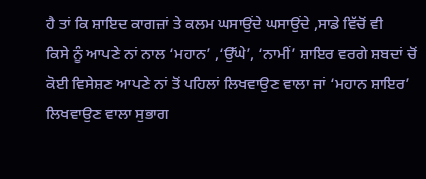ਹੈ ਤਾਂ ਕਿ ਸ਼ਾਇਦ ਕਾਗਜ਼ਾਂ ਤੇ ਕਲਮ ਘਸਾਉਂਦੇ ਘਸਾਉਂਦੇ ,ਸਾਡੇ ਵਿੱਚੋਂ ਵੀ
ਕਿਸੇ ਨੂੰ ਆਪਣੇ ਨਾਂ ਨਾਲ ‘ਮਹਾਨ’ ,‘ਉੱਘੇ’, ‘ਨਾਮੀਂ’ ਸ਼ਾਇਰ ਵਰਗੇ ਸ਼ਬਦਾਂ ਚੋਂ
ਕੋਈ ਵਿਸੇਸ਼ਣ ਆਪਣੇ ਨਾਂ ਤੋਂ ਪਹਿਲਾਂ ਲਿਖਵਾਉਣ ਵਾਲਾ ਜਾਂ ‘ਮਹਾਨ ਸ਼ਾਇਰ’
ਲਿਖਵਾਉਣ ਵਾਲਾ ਸੁਭਾਗ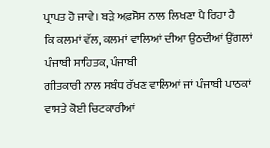ਪ੍ਰਾਪਤ ਹੋ ਜਾਵੇ। ਬੜੇ ਅਫ਼ਸੋਸ ਨਾਲ ਲਿਖਣਾ ਪੈ ਰਿਹਾ ਹੈ
ਕਿ ਕਲਮਾਂ ਵੱਲ, ਕਲਮਾਂ ਵਾਲਿਆਂ ਦੀਆ ਉਠਦੀਆਂ ਉਂਗਲਾਂ ਪੰਜਾਬੀ ਸਾਹਿਤਕ, ਪੰਜਾਬੀ
ਗੀਤਕਾਰੀ ਨਾਲ ਸਬੰਧ ਰੱਖਣ ਵਾਲਿਆਂ ਜਾਂ ਪੰਜਾਬੀ ਪਾਠਕਾਂ ਵਾਸਤੇ ਕੋਈ ਚਿਟਕਾਰੀਆਂ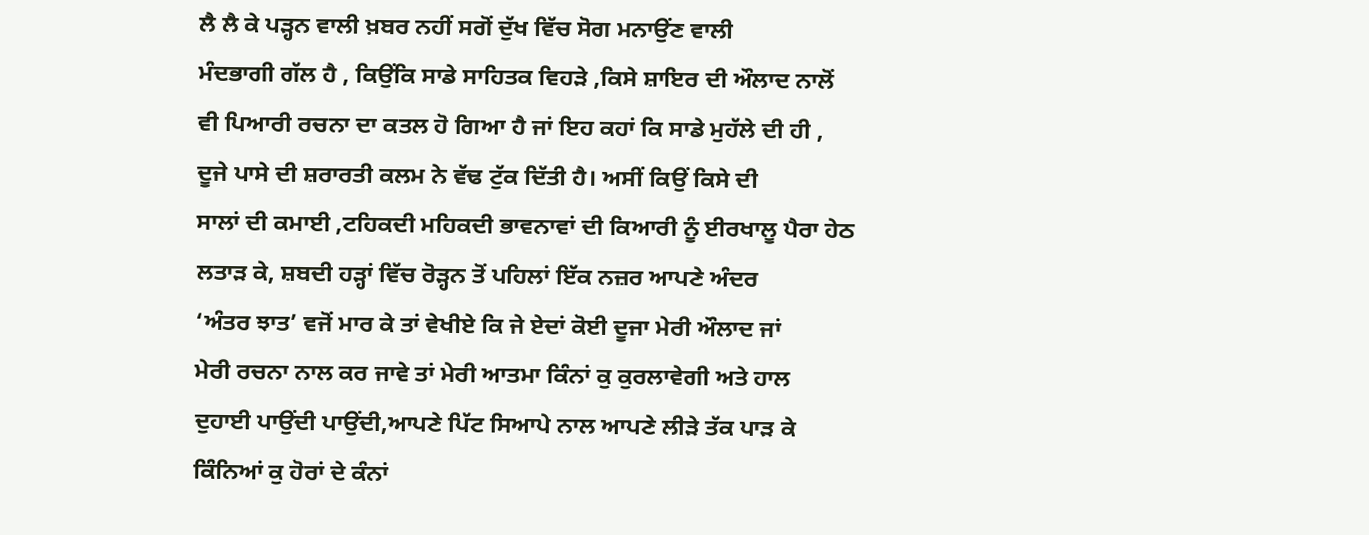ਲੈ ਲੈ ਕੇ ਪੜ੍ਹਨ ਵਾਲੀ ਖ਼ਬਰ ਨਹੀਂ ਸਗੋਂ ਦੁੱਖ ਵਿੱਚ ਸੋਗ ਮਨਾਉਂਣ ਵਾਲੀ
ਮੰਦਭਾਗੀ ਗੱਲ ਹੈ , ਕਿਉਂਕਿ ਸਾਡੇ ਸਾਹਿਤਕ ਵਿਹੜੇ ,ਕਿਸੇ ਸ਼ਾਇਰ ਦੀ ਔਲਾਦ ਨਾਲੋਂ
ਵੀ ਪਿਆਰੀ ਰਚਨਾ ਦਾ ਕਤਲ ਹੋ ਗਿਆ ਹੈ ਜਾਂ ਇਹ ਕਹਾਂ ਕਿ ਸਾਡੇ ਮੁਹੱਲੇ ਦੀ ਹੀ ,
ਦੂਜੇ ਪਾਸੇ ਦੀ ਸ਼ਰਾਰਤੀ ਕਲਮ ਨੇ ਵੱਢ ਟੁੱਕ ਦਿੱਤੀ ਹੈ। ਅਸੀਂ ਕਿਉਂ ਕਿਸੇ ਦੀ
ਸਾਲਾਂ ਦੀ ਕਮਾਈ ,ਟਹਿਕਦੀ ਮਹਿਕਦੀ ਭਾਵਨਾਵਾਂ ਦੀ ਕਿਆਰੀ ਨੂੰ ਈਰਖਾਲੂ ਪੈਰਾ ਹੇਠ
ਲਤਾੜ ਕੇ, ਸ਼ਬਦੀ ਹੜ੍ਹਾਂ ਵਿੱਚ ਰੋੜ੍ਹਨ ਤੋਂ ਪਹਿਲਾਂ ਇੱਕ ਨਜ਼ਰ ਆਪਣੇ ਅੰਦਰ
‘ਅੰਤਰ ਝਾਤ’ ਵਜੋਂ ਮਾਰ ਕੇ ਤਾਂ ਵੇਖੀਏ ਕਿ ਜੇ ਏਦਾਂ ਕੋਈ ਦੂਜਾ ਮੇਰੀ ਔਲਾਦ ਜਾਂ
ਮੇਰੀ ਰਚਨਾ ਨਾਲ ਕਰ ਜਾਵੇ ਤਾਂ ਮੇਰੀ ਆਤਮਾ ਕਿੰਨਾਂ ਕੁ ਕੁਰਲਾਵੇਗੀ ਅਤੇ ਹਾਲ
ਦੁਹਾਈ ਪਾਉਂਦੀ ਪਾਉਂਦੀ,ਆਪਣੇ ਪਿੱਟ ਸਿਆਪੇ ਨਾਲ ਆਪਣੇ ਲੀੜੇ ਤੱਕ ਪਾੜ ਕੇ
ਕਿੰਨਿਆਂ ਕੁ ਹੋਰਾਂ ਦੇ ਕੰਨਾਂ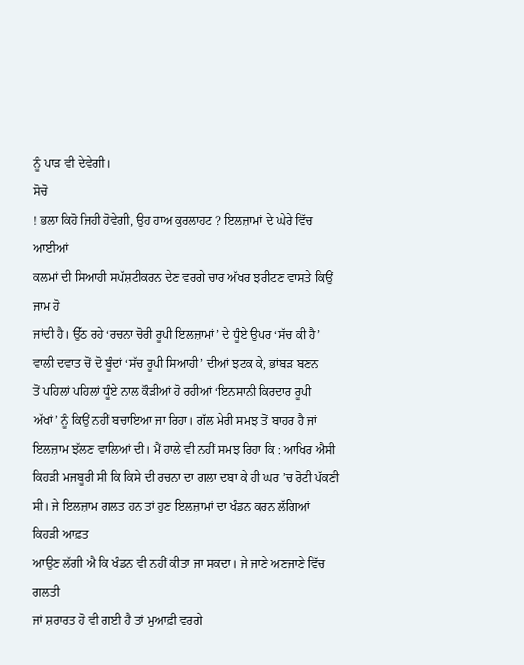ਨੂੰ ਪਾੜ ਵੀ ਦੇਵੇਗੀ।
ਸੋਚੋ
! ਭਲਾ ਕਿਹੋ ਜਿਹੀ ਹੋਵੇਗੀ, ਉਹ ਹਾਅ ਕੁਰਲਾਹਟ ? ਇਲਜ਼ਾਮਾਂ ਦੇ ਘੇਰੇ ਵਿੱਚ ਆਈਆਂ
ਕਲਮਾਂ ਦੀ ਸਿਆਹੀ ਸਪੱਸ਼ਟੀਕਰਨ ਦੇਣ ਵਰਗੇ ਚਾਰ ਅੱਖਰ ਝਰੀਟਣ ਵਾਸਤੇ ਕਿਉਂ ਜਾਮ ਹੋ
ਜਾਂਦੀ ਹੈ। ਉੱਠ ਰਹੇ ‘ਰਚਨਾ ਚੋਰੀ ਰੂਪੀ ਇਲਜ਼ਾਮਾਂ’ ਦੇ ਧੂੰਏ ਉਪਰ ‘ਸੱਚ ਕੀ ਹੈ’
ਵਾਲੀ ਦਵਾਤ ਚੋਂ ਦੋ ਬੂੰਦਾਂ ‘ਸੱਚ ਰੂਪੀ ਸਿਆਹੀ’ ਦੀਆਂ ਝਟਕ ਕੇ, ਭਾਂਬੜ ਬਣਨ
ਤੋਂ ਪਹਿਲਾਂ ਪਹਿਲਾਂ ਧੂੰਏ ਨਾਲ ਕੌੜੀਆਂ ਹੋ ਰਹੀਆਂ ‘ਇਨਸਾਨੀ ਕਿਰਦਾਰ ਰੂਪੀ
ਅੱਖਾਂ’ ਨੂੰ ਕਿਉਂ ਨਹੀਂ ਬਚਾਇਆ ਜਾ ਰਿਹਾ। ਗੱਲ ਮੇਰੀ ਸਮਝ ਤੋਂ ਬਾਹਰ ਹੈ ਜਾਂ
ਇਲਜ਼ਾਮ ਝੱਲਣ ਵਾਲਿਆਂ ਦੀ। ਮੈਂ ਹਾਲੇ ਵੀ ਨਹੀਂ ਸਮਝ ਰਿਹਾ ਕਿ : ਆਖਿਰ ਐਸੀ
ਕਿਹੜੀ ਮਜਬੂਰੀ ਸੀ ਕਿ ਕਿਸੇ ਦੀ ਰਚਨਾ ਦਾ ਗਲਾ ਦਬਾ ਕੇ ਹੀ ਘਰ ’ਚ ਰੋਟੀ ਪੱਕਣੀ
ਸੀ। ਜੇ ਇਲਜ਼ਾਮ ਗਲਤ ਹਨ ਤਾਂ ਹੁਣ ਇਲਜ਼ਾਮਾਂ ਦਾ ਖੰਡਨ ਕਰਨ ਲੱਗਿਆਂ ਕਿਹੜੀ ਆਫ਼ਤ
ਆਉਣ ਲੱਗੀ ਐ ਕਿ ਖੰਡਨ ਵੀ ਨਹੀਂ ਕੀਤਾ ਜਾ ਸਕਦਾ। ਜੇ ਜਾਣੇ ਅਣਜਾਣੇ ਵਿੱਚ ਗਲਤੀ
ਜਾਂ ਸ਼ਰਾਰਤ ਹੋ ਵੀ ਗਈ ਹੈ ਤਾਂ ਮੁਆਫ਼ੀ ਵਰਗੇ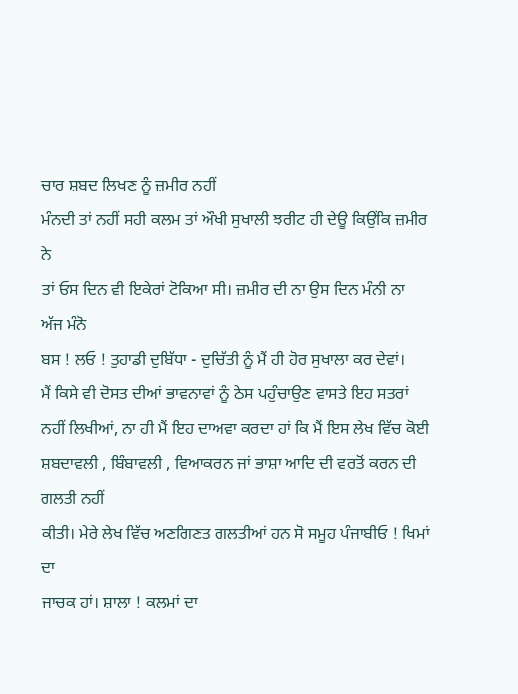ਚਾਰ ਸ਼ਬਦ ਲਿਖਣ ਨੂੰ ਜ਼ਮੀਰ ਨਹੀਂ
ਮੰਨਦੀ ਤਾਂ ਨਹੀਂ ਸਹੀ ਕਲਮ ਤਾਂ ਔਖੀ ਸੁਖਾਲੀ ਝਰੀਟ ਹੀ ਦੇਊ ਕਿਉਂਕਿ ਜ਼ਮੀਰ ਨੇ
ਤਾਂ ਓਸ ਦਿਨ ਵੀ ਇਕੇਰਾਂ ਟੋਕਿਆ ਸੀ। ਜ਼ਮੀਰ ਦੀ ਨਾ ਉਸ ਦਿਨ ਮੰਨੀ ਨਾ ਅੱਜ ਮੰਨੋ
ਬਸ ! ਲਓ ! ਤੁਹਾਡੀ ਦੁਬਿੱਧਾ - ਦੁਚਿੱਤੀ ਨੂੰ ਮੈਂ ਹੀ ਹੋਰ ਸੁਖਾਲਾ ਕਰ ਦੇਵਾਂ।
ਮੈਂ ਕਿਸੇ ਵੀ ਦੋਸਤ ਦੀਆਂ ਭਾਵਨਾਵਾਂ ਨੂੰ ਠੇਸ ਪਹੁੰਚਾਉਣ ਵਾਸਤੇ ਇਹ ਸਤਰਾਂ
ਨਹੀਂ ਲਿਖੀਆਂ, ਨਾ ਹੀ ਮੈਂ ਇਹ ਦਾਅਵਾ ਕਰਦਾ ਹਾਂ ਕਿ ਮੈਂ ਇਸ ਲੇਖ ਵਿੱਚ ਕੋਈ
ਸ਼ਬਦਾਵਲੀ , ਬਿੰਬਾਵਲੀ , ਵਿਆਕਰਨ ਜਾਂ ਭਾਸ਼ਾ ਆਦਿ ਦੀ ਵਰਤੋਂ ਕਰਨ ਦੀ ਗਲਤੀ ਨਹੀਂ
ਕੀਤੀ। ਮੇਰੇ ਲੇਖ ਵਿੱਚ ਅਣਗਿਣਤ ਗਲਤੀਆਂ ਹਨ ਸੋ ਸਮੂਹ ਪੰਜਾਬੀਓ ! ਖਿਮਾਂ ਦਾ
ਜਾਚਕ ਹਾਂ। ਸ਼ਾਲਾ ! ਕਲਮਾਂ ਦਾ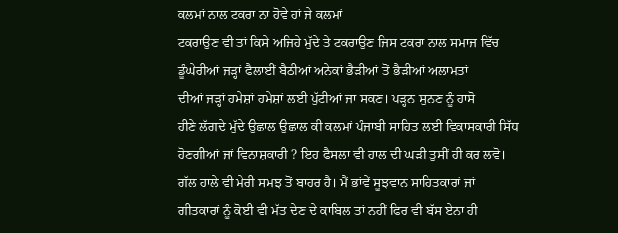ਕਲਮਾਂ ਨਾਲ ਟਕਰਾ ਨਾ ਹੋਵੇ ਹਾਂ ਜੇ ਕਲਮਾਂ
ਟਕਰਾਉਣ ਵੀ ਤਾਂ ਕਿਸੇ ਅਜਿਹੇ ਮੁੱਦੇ ਤੇ ਟਕਰਾਉਣ ਜਿਸ ਟਕਰਾ ਨਾਲ ਸਮਾਜ ਵਿੱਚ
ਡੂੰਘੇਰੀਆਂ ਜੜ੍ਹਾਂ ਫੈਲਾਈਂ ਬੈਠੀਆਂ ਅਨੇਕਾਂ ਭੈੜੀਆਂ ਤੋਂ ਭੈੜੀਆਂ ਅਲਾਮਤਾਂ
ਦੀਆਂ ਜੜ੍ਹਾਂ ਹਮੇਸ਼ਾਂ ਹਮੇਸ਼ਾਂ ਲਈ ਪੁੱਟੀਆਂ ਜਾ ਸਕਣ। ਪੜ੍ਹਨ ਸੁਨਣ ਨੂੰ ਹਾਸੋ
ਹੀਣੇ ਲੱਗਦੇ ਮੁੱਦੇ ਉਛਾਲ ਉਛਾਲ ਕੀ ਕਲਮਾਂ ਪੰਜਾਬੀ ਸਾਹਿਤ ਲਈ ਵਿਕਾਸਕਾਰੀ ਸਿੱਧ
ਹੋਣਗੀਆਂ ਜਾਂ ਵਿਨਾਸ਼ਕਾਰੀ ? ਇਹ ਫੈਸਲਾ ਵੀ ਹਾਲ ਦੀ ਘੜੀ ਤੁਸੀਂ ਹੀ ਕਰ ਲਵੋ।
ਗੱਲ ਹਾਲੇ ਵੀ ਮੇਰੀ ਸਮਝ ਤੋਂ ਬਾਹਰ ਹੈ। ਮੈਂ ਭਾਂਵੇਂ ਸੂਝਵਾਨ ਸਾਹਿਤਕਾਰਾਂ ਜਾਂ
ਗੀਤਕਾਰਾਂ ਨੂੰ ਕੋਈ ਵੀ ਮੱਤ ਦੇਣ ਦੇ ਕਾਬਿਲ ਤਾਂ ਨਹੀਂ ਫਿਰ ਵੀ ਬੱਸ ਏਨਾ ਹੀ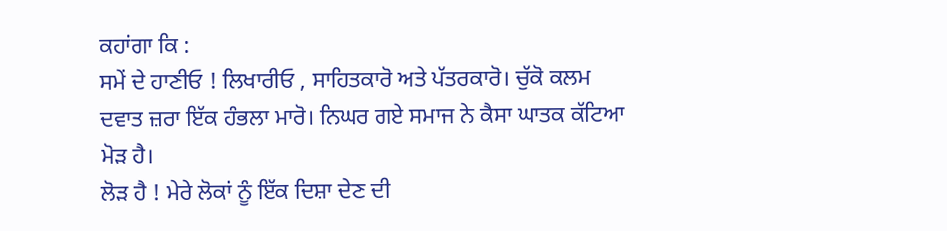ਕਹਾਂਗਾ ਕਿ :
ਸਮੇਂ ਦੇ ਹਾਣੀਓ ! ਲਿਖਾਰੀਓ , ਸਾਹਿਤਕਾਰੋ ਅਤੇ ਪੱਤਰਕਾਰੋ। ਚੁੱਕੋ ਕਲਮ
ਦਵਾਤ ਜ਼ਰਾ ਇੱਕ ਹੰਭਲਾ ਮਾਰੋ। ਨਿਘਰ ਗਏ ਸਮਾਜ ਨੇ ਕੈਸਾ ਘਾਤਕ ਕੱਟਿਆ ਮੋੜ ਹੈ।
ਲੋੜ ਹੈ ! ਮੇਰੇ ਲੋਕਾਂ ਨੂੰ ਇੱਕ ਦਿਸ਼ਾ ਦੇਣ ਦੀ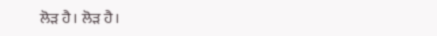ਲੋੜ ਹੈ। ਲੋੜ ਹੈ।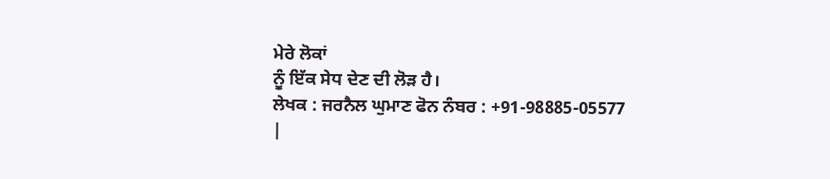ਮੇਰੇ ਲੋਕਾਂ
ਨੂੰ ਇੱਕ ਸੇਧ ਦੇਣ ਦੀ ਲੋੜ ਹੈ।
ਲੇਖਕ : ਜਰਨੈਲ ਘੁਮਾਣ ਫੋਨ ਨੰਬਰ : +91-98885-05577
|